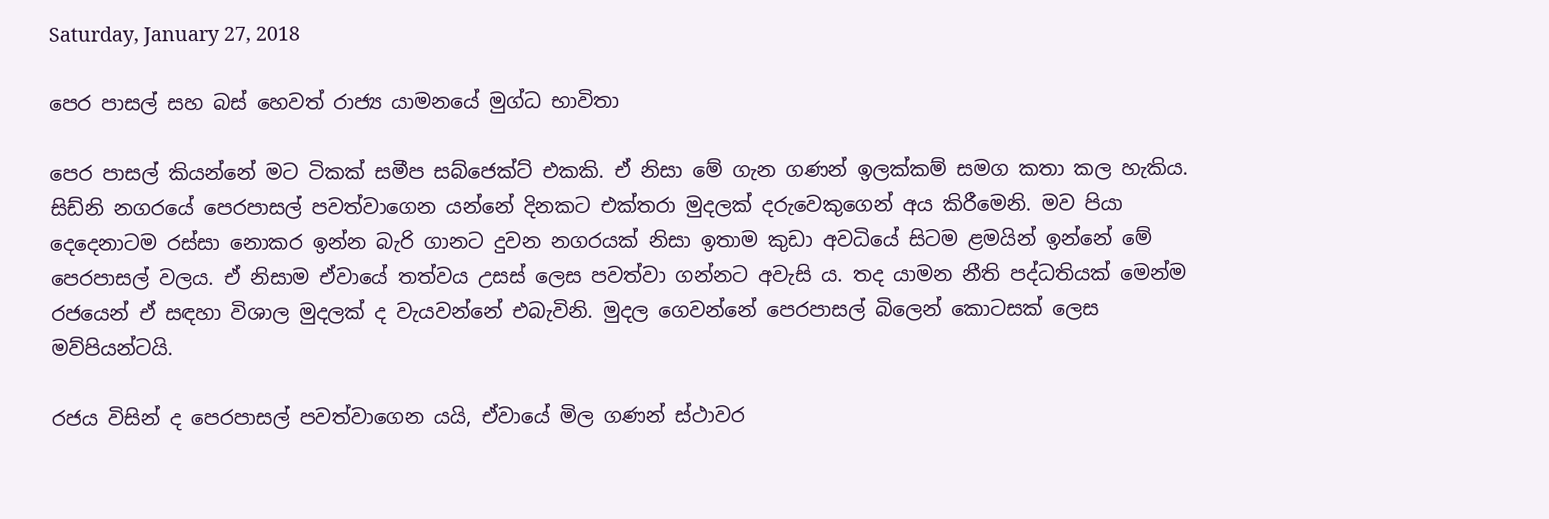Saturday, January 27, 2018

පෙර පාසල් සහ බස් හෙවත් රාජ්‍ය යාමනයේ මුග්ධ භාවිතා

පෙර පාසල් කියන්නේ මට ටිකක් සමීප සබ්ජෙක්ට් එකකි. ඒ නිසා මේ ගැන ගණන් ඉලක්කම් සමග කතා කල හැකිය. සිඩ්නි නගරයේ පෙරපාසල් පවත්වාගෙන යන්නේ දිනකට එක්තරා මුදලක් දරුවෙකුගෙන් අය කිරීමෙනි. මව පියා දෙදෙනාටම රස්සා නොකර ඉන්න බැරි ගානට දුවන නගරයක් නිසා ඉතාම කුඩා අවධියේ සිටම ළමයින් ඉන්නේ මේ පෙරපාසල් වලය. ඒ නිසාම ඒවායේ තත්වය උසස් ලෙස පවත්වා ගන්නට අවැසි ය. තද යාමන නීති පද්ධතියක් මෙන්ම රජයෙන් ඒ සඳහා විශාල මුදලක් ද වැයවන්නේ එබැවිනි. මුදල ගෙවන්නේ පෙරපාසල් බිලෙන් කොටසක් ලෙස මව්පියන්ටයි.

රජය විසින් ද පෙරපාසල් පවත්වාගෙන යයි, ඒවායේ මිල ගණන් ස්ථාවර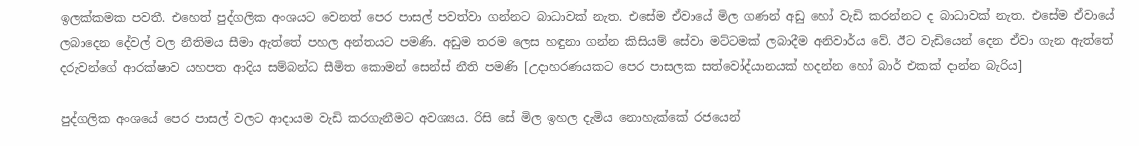ඉලක්කමක පවතී. එහෙත් පුද්ගලික අංශයට වෙනත් පෙර පාසල් පවත්වා ගන්නට බාධාවක් නැත. එසේම ඒවායේ මිල ගණන් අඩු හෝ වැඩි කරන්නට ද බාධාවක් නැත. එසේම ඒවායේ ලබාදෙන දේවල් වල නීතිමය සීමා ඇත්තේ පහල අන්තයට පමණි. අඩුම තරම ලෙස හඳුනා ගන්න කිසියම් සේවා මට්ටමක් ලබාදීම අනිවාර්ය වේ. ඊට වැඩියෙන් දෙන ඒවා ගැන ඇත්තේ දරුවන්ගේ ආරක්ෂාව යහපත ආදිය සම්බන්ධ සීමිත කොමන් සෙන්ස් නීති පමණි [උදාහරණයකට පෙර පාසලක සත්වෝද්යානයක් හදන්න හෝ බාර් එකක් දාන්න බැරිය]

පුද්ගලික අංශයේ පෙර පාසල් වලට ආදායම වැඩි කරගැනීමට අවශ්‍යය. රිසි සේ මිල ඉහල දැමිය නොහැක්කේ රජයෙන්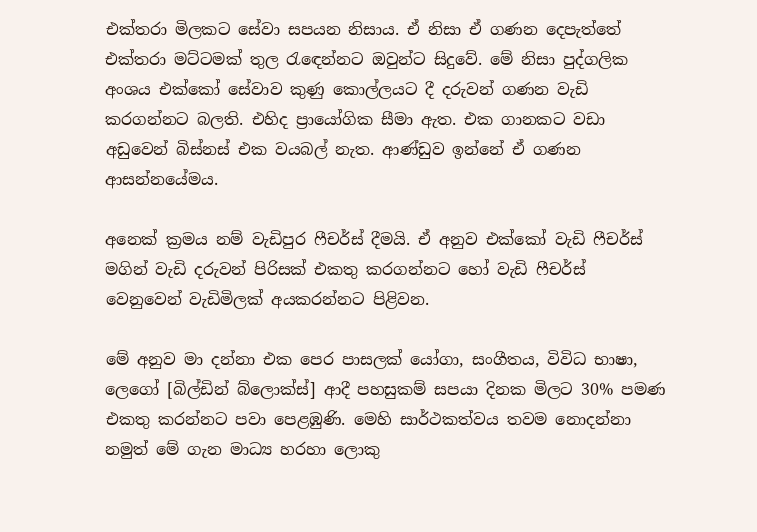එක්තරා මිලකට සේවා සපයන නිසාය. ඒ නිසා ඒ ගණන දෙපැත්තේ එක්තරා මට්ටමක් තුල රැඳෙන්නට ඔවුන්ට සිදුවේ. මේ නිසා පුද්ගලික අංශය එක්කෝ සේවාව කුණු කොල්ලයට දී දරුවන් ගණන වැඩි කරගන්නට බලති. එහිද ප්‍රායෝගික සීමා ඇත. එක ගානකට වඩා අඩුවෙන් බිස්නස් එක වයබල් නැත. ආණ්ඩුව ඉන්නේ ඒ ගණන ආසන්නයේමය.

අනෙක් ක්‍රමය නම් වැඩිපුර ෆීචර්ස් දීමයි. ඒ අනුව එක්කෝ වැඩි ෆීචර්ස් මගින් වැඩි දරුවන් පිරිසක් එකතු කරගන්නට හෝ වැඩි ෆීචර්ස් වෙනුවෙන් වැඩිමිලක් අයකරන්නට පිළිවන.

මේ අනුව මා දන්නා එක පෙර පාසලක් යෝගා, සංගීතය, විවිධ භාෂා, ලෙගෝ [බිල්ඩින් බ්ලොක්ස්] ආදී පහසුකම් සපයා දිනක මිලට 30% පමණ එකතු කරන්නට පවා පෙළඹුණි. මෙහි සාර්ථකත්වය තවම නොදන්නා නමුත් මේ ගැන මාධ්‍ය හරහා ලොකු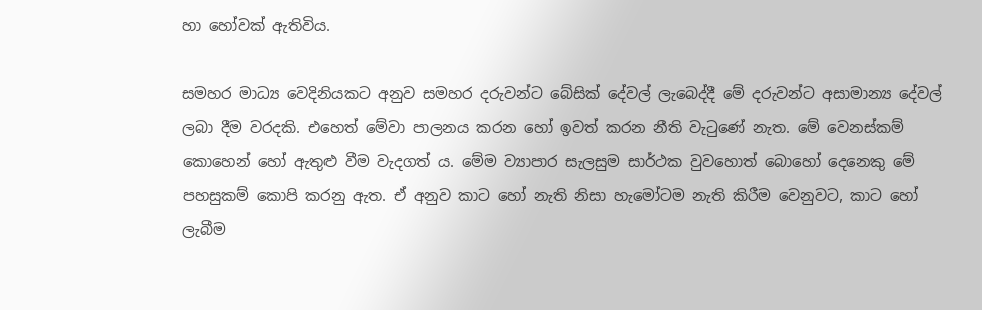හා හෝවක් ඇතිවිය.

සමහර මාධ්‍ය වෙදිනියකට අනුව සමහර දරුවන්ට බේසික් දේවල් ලැබෙද්දී මේ දරුවන්ට අසාමාන්‍ය දේවල් ලබා දීම වරදකි. එහෙත් මේවා පාලනය කරන හෝ ඉවත් කරන නීති වැටුණේ නැත. මේ වෙනස්කම් කොහෙන් හෝ ඇතුළු වීම වැදගත් ය. මේම ව්‍යාපාර සැලසුම සාර්ථක වුවහොත් බොහෝ දෙනෙකු මේ පහසුකම් කොපි කරනු ඇත. ඒ අනුව කාට හෝ නැති නිසා හැමෝටම නැති කිරීම වෙනුවට, කාට හෝ ලැබීම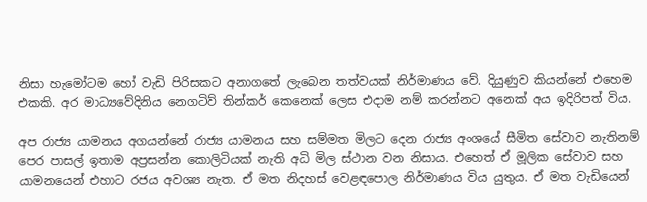නිසා හැමෝටම හෝ වැඩි පිරිසකට අනාගතේ ලැබෙන තත්වයක් නිර්මාණය වේ. දියුණුව කියන්නේ එහෙම එකකි. අර මාධ්‍යවේදිනිය නෙගටිව් තින්කර් කෙනෙක් ලෙස එදාම නම් කරන්නට අනෙක් අය ඉදිරිපත් විය.

අප රාජ්‍ය යාමනය අගයන්නේ රාජ්‍ය යාමනය සහ සම්මත මිලට දෙන රාජ්‍ය අංශයේ සීමිත සේවාව නැතිනම් පෙර පාසල් ඉතාම අප්‍රසන්න කොලිටියක් නැති අධි මිල ස්ථාන වන නිසාය. එහෙත් ඒ මූලික සේවාව සහ යාමනයෙන් එහාට රජය අවශ්‍ය නැත. ඒ මත නිදහස් වෙළඳපොල නිර්මාණය විය යුතුය. ඒ මත වැඩියෙන්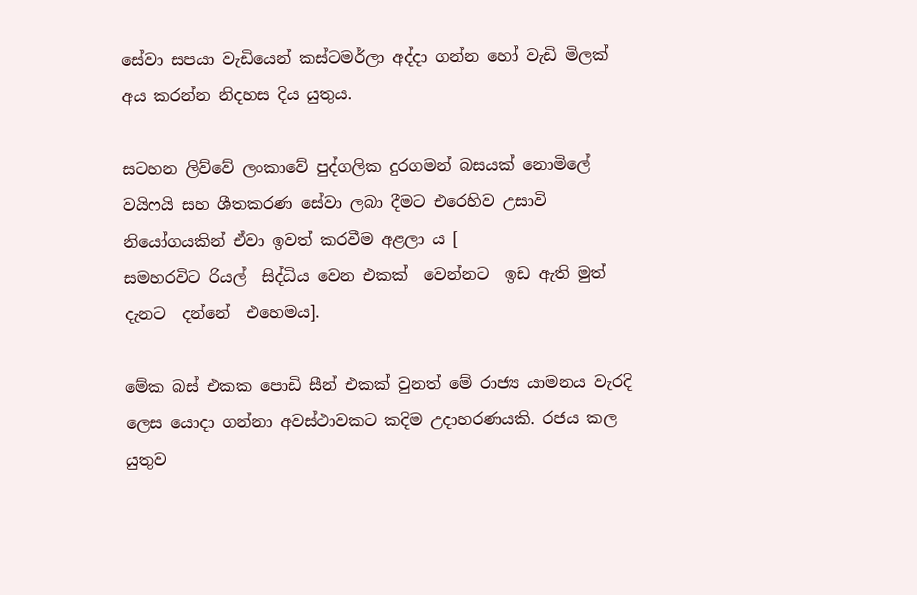සේවා සපයා වැඩියෙන් කස්ටමර්ලා අද්දා ගන්න හෝ වැඩි මිලක් අය කරන්න නිදහස දිය යුතුය.

සටහන ලිව්වේ ලංකාවේ පුද්ගලික දුරගමන් බසයක් නොමිලේ වයිෆයි සහ ශීතකරණ සේවා ලබා දීමට එරෙහිව උසාවි නියෝගයකින් ඒවා ඉවත් කරවීම අළලා ය [
සමහරවිට රියල්  සිද්ධිය වෙන එකක්  වෙන්නට  ඉඩ ඇති මුත් දැනට  දන්නේ  එහෙමය].

මේක බස් එකක පොඩි සීන් එකක් වුනත් මේ රාජ්‍ය යාමනය වැරදි ලෙස යොදා ගන්නා අවස්ථාවකට කදිම උදාහරණයකි. රජය කල යුතුව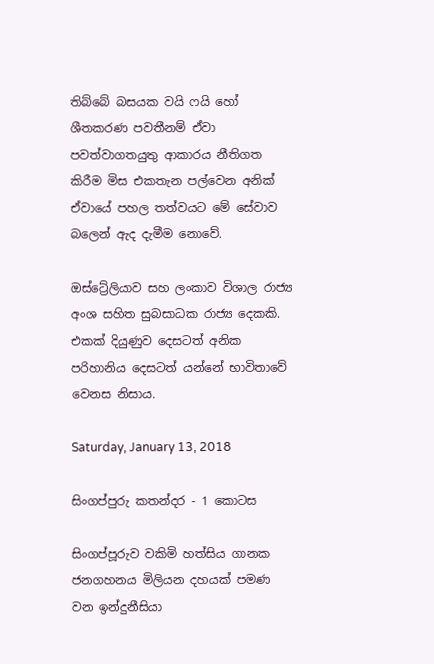තිබ්බේ බසයක වයි ෆයි හෝ ශීතකරණ පවතීනම් ඒවා පවත්වාගතයුතු ආකාරය නීතිගත කිරීම මිස එකතැන පල්වෙන අනික් ඒවායේ පහල තත්වයට මේ සේවාව බලෙන් ඇද දැමීම නොවේ.

ඔස්ට්‍රේලියාව සහ ලංකාව විශාල රාජ්‍ය අංශ සහිත සුබසාධක රාජ්‍ය දෙකකි. එකක් දියුණුව දෙසටත් අනික පරිහානිය දෙසටත් යන්නේ භාවිතාවේ වෙනස නිසාය.

Saturday, January 13, 2018

සිංගප්පුරු කතන්දර - 1 කොටස

සිංගප්පූරුව වකිමි හත්සිය ගානක ජනගහනය මිලියන දහයක් පමණ වන ඉන්දුනීසියා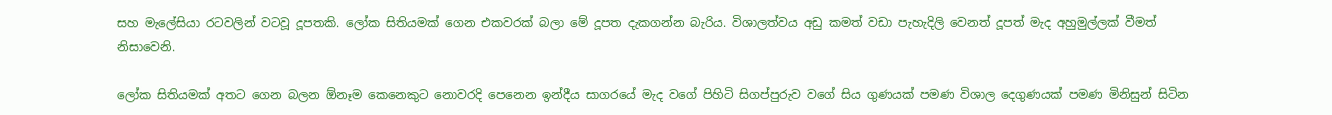සහ මැලේසියා රටවලින් වටවූ දූපතකි. ලෝක සිතියමක් ගෙන එකවරක් බලා මේ දූපත දැකගන්න බැරිය. විශාලත්වය අඩු කමත් වඩා පැහැදිලි වෙනත් දූපත් මැද අහුමුල්ලක් වීමත් නිසාවෙනි.

ලෝක සිතියමක් අතට ගෙන බලන ඕනෑම කෙනෙකුට නොවරදි පෙනෙන ඉන්දීය සාගරයේ මැද වගේ පිහිටි සිගප්පුරුව වගේ සිය ගුණයක් පමණ විශාල දෙගුණයක් පමණ මිනිසුන් සිටින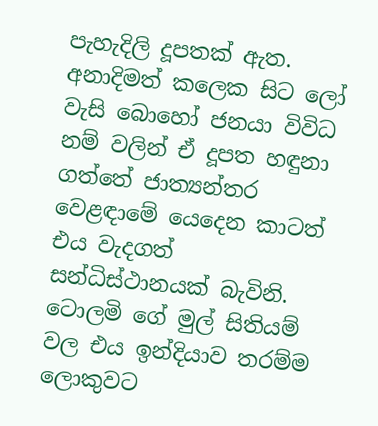පැහැදිලි දූපතක් ඇත. අනාදිමත් කලෙක සිට ලෝ වැසි බොහෝ ජනයා විවිධ නම් වලින් ඒ දූපත හඳුනා ගත්තේ ජාත්‍යන්තර වෙළඳාමේ යෙදෙන කාටත් එය වැදගත් සන්ධිස්ථානයක් බැවිනි. ටොලමි ගේ මුල් සිතියම් වල එය ඉන්දියාව තරම්ම ලොකුවට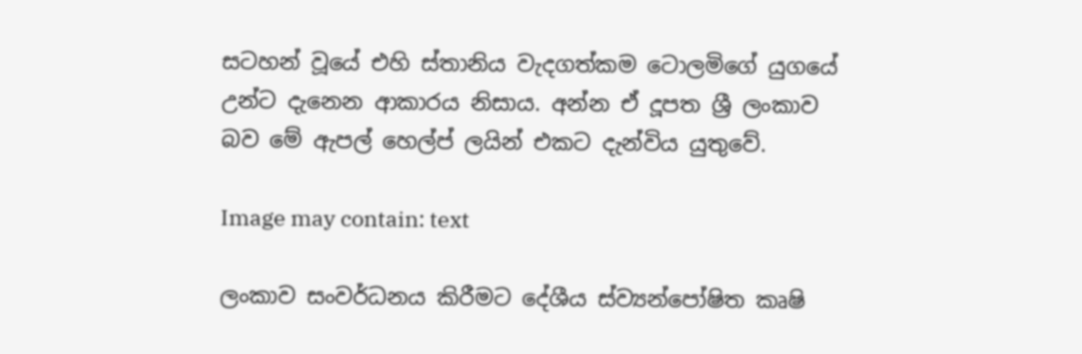සටහන් වූයේ එහි ස්තානිය වැදගත්කම ටොලමිගේ යුගයේ උන්ට දැනෙන ආකාරය නිසාය. අන්න ඒ දූපත ශ්‍රී ලංකාව බව මේ ඇපල් හෙල්ප් ලයින් එකට දැන්විය යුතුවේ.

Image may contain: text

ලංකාව සංවර්ධනය කිරීමට දේශීය ස්ව්‍යන්පෝෂිත කෘෂි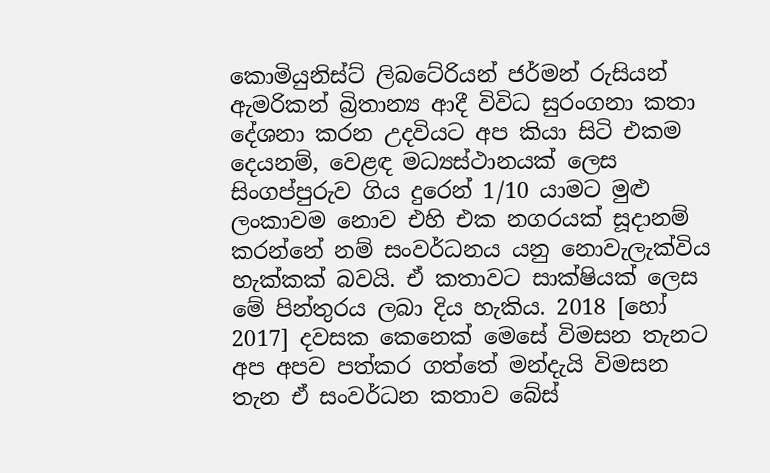කොමියුනිස්ට් ලිබටේරියන් ජර්මන් රුසියන් ඇමරිකන් බ්‍රිතාන්‍ය ආදී විවිධ සුරංගනා කතා දේශනා කරන උදවියට අප කියා සිටි එකම දෙයනම්, වෙළඳ මධ්‍යස්ථානයක් ලෙස සිංගප්පුරුව ගිය දුරෙන් 1/10 යාමට මුළු ලංකාවම නොව එහි එක නගරයක් සූදානම් කරන්නේ නම් සංවර්ධනය යනු නොවැලැක්විය හැක්කක් බවයි. ඒ කතාවට සාක්ෂියක් ලෙස මේ පින්තුරය ලබා දිය හැකිය. 2018 [හෝ 2017] දවසක කෙනෙක් මෙසේ විමසන තැනට අප අපව පත්කර ගත්තේ මන්දැයි විමසන තැන ඒ සංවර්ධන කතාව බේස්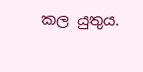කල යුතුය.